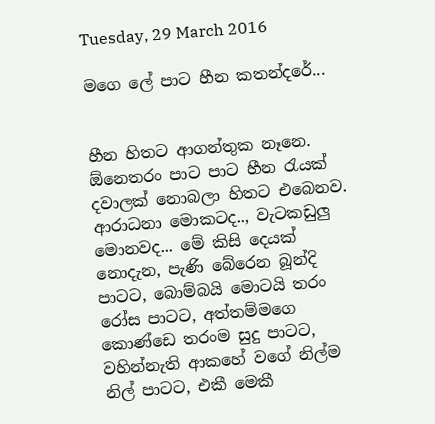Tuesday, 29 March 2016

මගෙ ලේ පාට හීන කතන්දරේ...


හීන හිතට ආගන්තුක නෑනෙ. ඕනෙතරං පාට පාට හීන රැයක් දවාලක් නොබලා හිතට එබෙනව. ආරාධනා මොකටද.., වැටකඩුලු මොනවද... මේ කිසි දෙයක් නොදැන, පැණි බේරෙන බූන්දි පාටට, බොම්බයි මොටයි තරං රෝස පාටට, අත්තම්මගෙ කොණ්ඩෙ තරංම සුදු පාටට, වහින්නැති ආකහේ වගේ නිල්ම නිල් පාටට, එකී මෙකී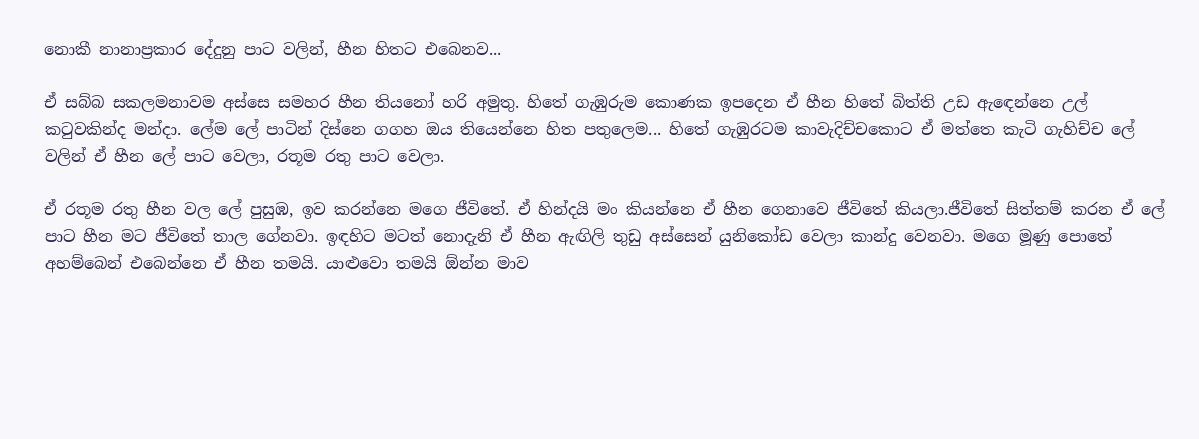නොකී නානාප්‍රකාර දේදුනු පාට වලින්, හීන හිතට එබෙනව...

ඒ සබ්බ සකලමනාවම අස්සෙ සමහර හීන තියනෝ හරි අමුතු. හිතේ ගැඹුරුම කොණක ඉපදෙන ඒ හීන හිතේ බිත්ති උඩ ඇඳෙන්නෙ උල් කටුවකින්ද මන්දා. ලේම ලේ පාටින් දිස්නෙ ගගහ ඔය තියෙන්නෙ හිත පතුලෙම... හිතේ ගැඹුරටම කාවැදිච්චකොට ඒ මත්තෙ කැටි ගැහිච්ච ලේ වලින් ඒ හීන ලේ පාට වෙලා, රතූම රතු පාට වෙලා.

ඒ රතූම රතු හීන වල ලේ පුසුඹ, ඉව කරන්නෙ මගෙ ජීවිතේ. ඒ හින්දයි මං කියන්නෙ ඒ හීන ගෙනාවෙ ජීවිතේ කියලා.ජීවිතේ සිත්තම් කරන ඒ ලේ පාට හීන මට ජීවිතේ තාල ගේනවා. ඉඳහිට මටත් නොදැනි ඒ හීන ඇඟිලි තුඩු අස්සෙන් යුනිකෝඩ වෙලා කාන්දු වෙනවා. මගෙ මූණු පොතේ අහම්බෙන් එබෙන්නෙ ඒ හීන තමයි. යාළුවො තමයි ඕන්න මාව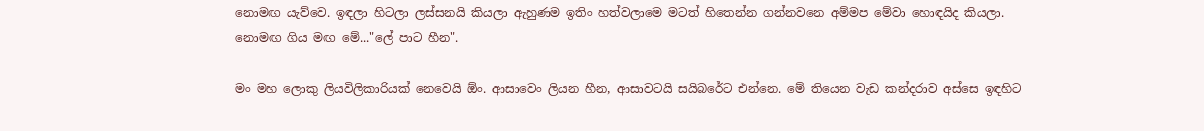නොමඟ යැව්වෙ. ඉඳලා හිටලා ලස්සනයි කියලා ඇහුණම ඉතිං හත්වලාමෙ මටත් හිතෙන්න ගන්නවනෙ අම්මප මේවා හොඳයිද කියලා. නොමඟ ගිය මඟ මේ..."ලේ පාට හීන".

මං මහ ලොකු ලියවිලිකාරියක් නෙවෙයි ඕං. ආසාවෙං ලියන හීන, ආසාවටයි සයිබරේට එන්නෙ. මේ තියෙන වැඩ කන්දරාව අස්සෙ ඉඳහිට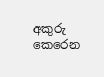අකුරු කෙරෙන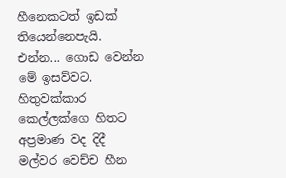හීනෙකටත් ඉඩක් තියෙන්නෙපැයි. එන්න... ගොඩ වෙන්න මේ ඉසව්වට. හිතුවක්කාර කෙල්ලක්ගෙ හිතට අප්‍රමාණ වද දිදී මල්වර වෙච්ච හීන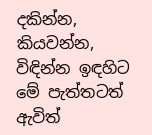දකින්න, කියවන්න, විඳින්න ඉඳහිට මේ පැත්තටත් ඇවිත්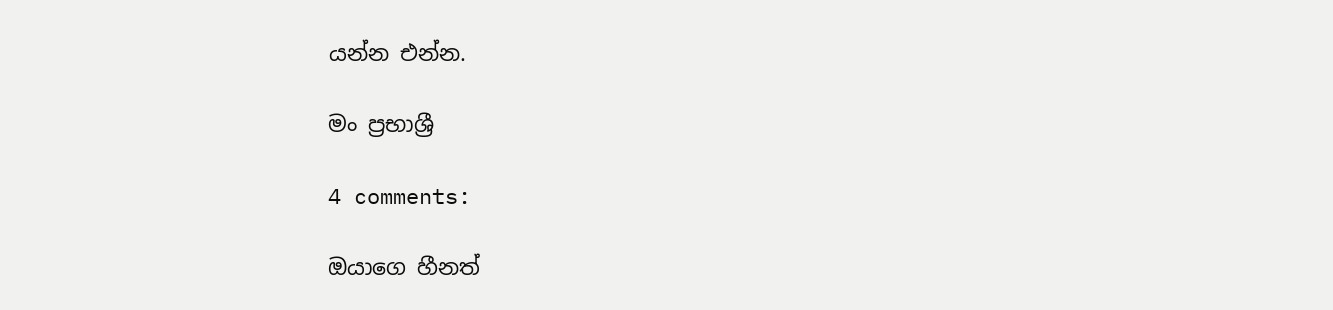යන්න එන්න.

මං ප්‍රභාශ්‍රී

4 comments:

ඔයාගෙ හීනත්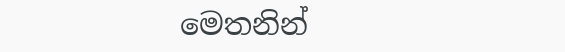මෙතනින්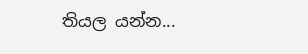තියල යන්න...